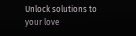Unlock solutions to your love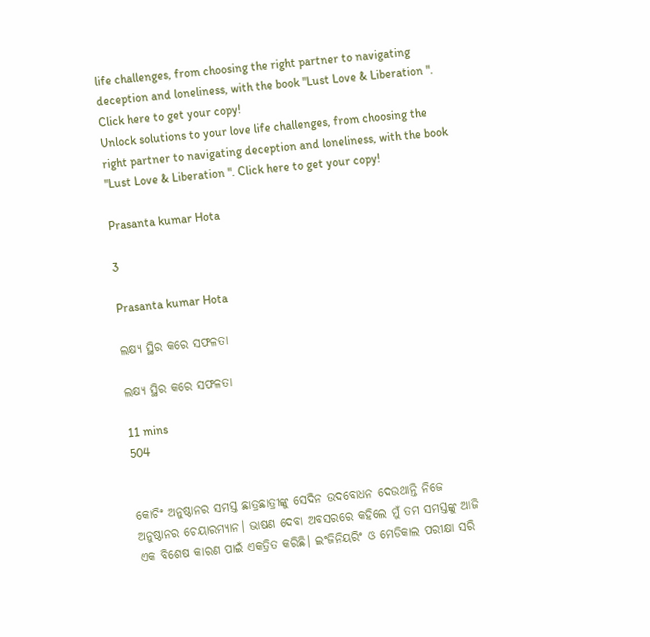life challenges, from choosing the right partner to navigating deception and loneliness, with the book "Lust Love & Liberation ". Click here to get your copy!
Unlock solutions to your love life challenges, from choosing the right partner to navigating deception and loneliness, with the book "Lust Love & Liberation ". Click here to get your copy!

Prasanta kumar Hota

3

Prasanta kumar Hota

ଲକ୍ଷ୍ୟ ସ୍ଥିର କରେ ସଫଳତା

ଲକ୍ଷ୍ୟ ସ୍ଥିର କରେ ସଫଳତା

11 mins
504


କୋଚିଂ ଅନୁଷ୍ଠାନର ସମସ୍ତ ଛାତ୍ରଛାତ୍ରୀଙ୍କୁ ସେଦିନ ଉଦବୋଧନ ଦେଉଥାନ୍ତି ନିଜେ ଅନୁଷ୍ଠାନର ଚେୟାରମ୍ୟାନ। ଭାଷଣ ଦେବା ଅବସରରେ କହିଲେ ମୁଁ ତମ ସମସ୍ତଙ୍କୁ ଆଜି ଏକ ବିଶେଷ କାରଣ ପାଇଁ ଏକତ୍ରିତ କରିଛି। ଇଂଜିନିୟରିଂ ଓ ମେଡିକାଲ ପରୀକ୍ଷା ସରି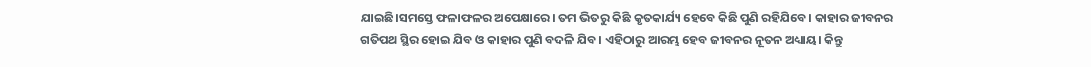ଯାଇଛି।ସମସ୍ତେ ଫଳାଫଳର ଅପେକ୍ଷାରେ। ତମ ଭିତରୁ କିଛି କୃତକାର୍ଯ୍ୟ ହେବେ କିଛି ପୁଣି ରହିଯିବେ। କାହାର ଜୀବନର ଗତିପଥ ସ୍ଥିର ହୋଇ ଯିବ ଓ କାହାର ପୁଣି ବଦଳି ଯିବ। ଏହିଠାରୁ ଆରମ୍ଭ ହେବ ଜୀବନର ନୂତନ ଅଧ୍ୟାୟ। କିନ୍ତୁ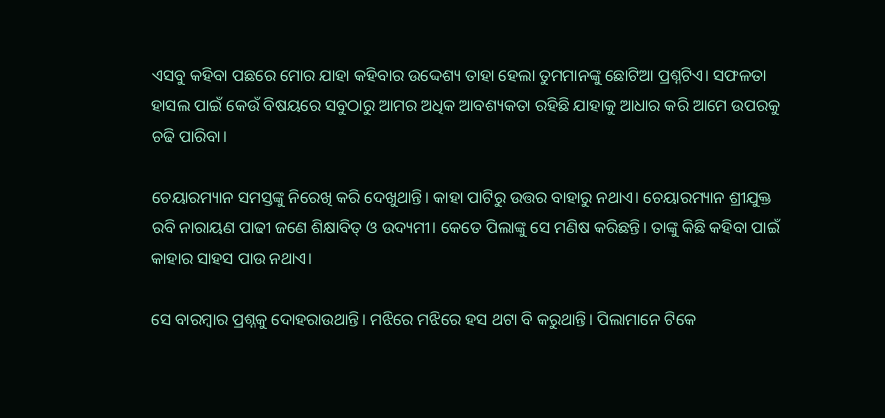ଏସବୁ କହିବା ପଛରେ ମୋର ଯାହା କହିବାର ଉଦ୍ଦେଶ୍ୟ ତାହା ହେଲା ତୁମମାନଙ୍କୁ ଛୋଟିଆ ପ୍ରଶ୍ନଟିଏ। ସଫଳତା ହାସଲ ପାଇଁ କେଉଁ ବିଷୟରେ ସବୁଠାରୁ ଆମର ଅଧିକ ଆବଶ୍ୟକତା ରହିଛି ଯାହାକୁ ଆଧାର କରି ଆମେ ଉପରକୁ ଚଢି ପାରିବା।

ଚେୟାରମ୍ୟାନ ସମସ୍ତଙ୍କୁ ନିରେଖି କରି ଦେଖୁଥାନ୍ତି। କାହା ପାଟିରୁ ଉତ୍ତର ବାହାରୁ ନଥାଏ। ଚେୟାରମ୍ୟାନ ଶ୍ରୀଯୁକ୍ତ ରବି ନାରାୟଣ ପାଢୀ ଜଣେ ଶିକ୍ଷାବିତ୍ ଓ ଉଦ୍ୟମୀ। କେତେ ପିଲାଙ୍କୁ ସେ ମଣିଷ କରିଛନ୍ତି। ତାଙ୍କୁ କିଛି କହିବା ପାଇଁ କାହାର ସାହସ ପାଉ ନଥାଏ।

ସେ ବାରମ୍ବାର ପ୍ରଶ୍ନକୁ ଦୋହରାଉଥାନ୍ତି। ମଝିରେ ମଝିରେ ହସ ଥଟା ବି କରୁଥାନ୍ତି। ପିଲାମାନେ ଟିକେ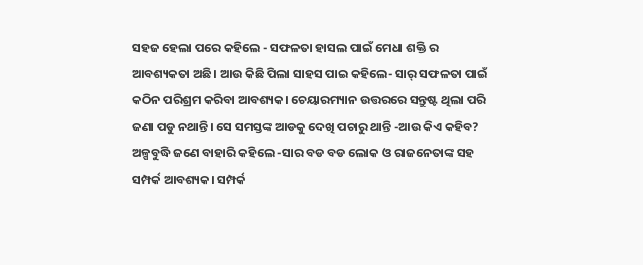ସହଜ ହେଲା ପରେ କହିଲେ - ସଫଳତା ହାସଲ ପାଇଁ ମେଧା ଶକ୍ତି ର ଆବଶ୍ୟକତା ଅଛି। ଆଉ କିଛି ପିଲା ସାହସ ପାଇ କହିଲେ- ସାର୍ ସଫଳତା ପାଇଁ କଠିନ ପରିଶ୍ରମ କରିବା ଆବଶ୍ୟକ। ଚେୟାରମ୍ୟାନ ଉତ୍ତରରେ ସନ୍ତୁଷ୍ଟ ଥିଲା ପରି ଜଣା ପଡୁ ନଥାନ୍ତି। ସେ ସମସ୍ତଙ୍କ ଆଡକୁ ଦେଖି ପଚାରୁ ଥାନ୍ତି -ଆଉ କିଏ କହିବ? ଅଳ୍ପବୁଦ୍ଧି ଜଣେ ବାହାରି କହିଲେ -ସାର ବଡ ବଡ ଲୋକ ଓ ରାଜନେତାଙ୍କ ସହ ସମ୍ପର୍କ ଆବଶ୍ୟକ। ସମ୍ପର୍କ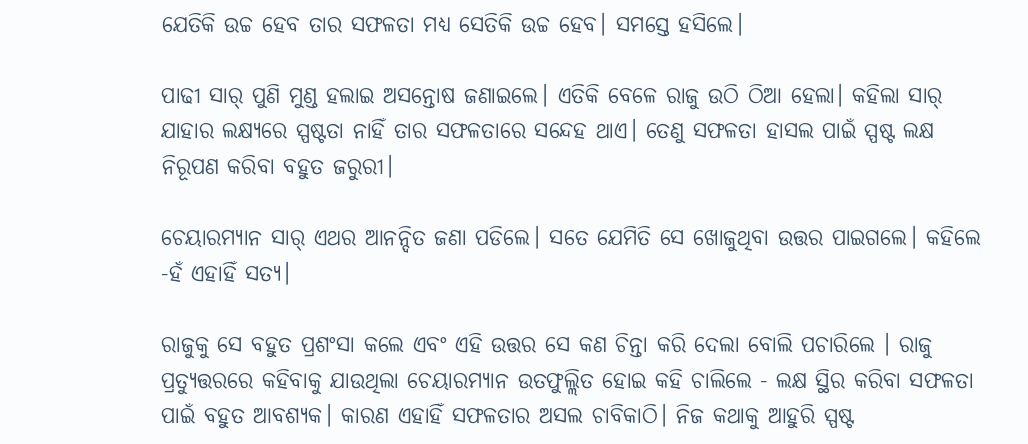ଯେତିକି ଉଚ୍ଚ ହେବ ତାର ସଫଳତା ମଧ୍ୟ ସେତିକି ଉଚ୍ଚ ହେବ। ସମସ୍ତେ ହସିଲେ।

ପାଢୀ ସାର୍ ପୁଣି ମୁଣ୍ଡ ହଲାଇ ଅସନ୍ତୋଷ ଜଣାଇଲେ। ଏତିକି ବେଳେ ରାଜୁ ଉଠି ଠିଆ ହେଲା। କହିଲା ସାର୍ ଯାହାର ଲକ୍ଷ୍ୟରେ ସ୍ପଷ୍ଟତା ନାହିଁ ତାର ସଫଳତାରେ ସନ୍ଦେହ ଥାଏ। ତେଣୁ ସଫଳତା ହାସଲ ପାଇଁ ସ୍ପଷ୍ଟ ଲକ୍ଷ ନିରୂପଣ କରିବା ବହୁତ ଜରୁରୀ।

ଚେୟାରମ୍ୟାନ ସାର୍ ଏଥର ଆନନ୍ଦିତ ଜଣା ପଡିଲେ। ସତେ ଯେମିତି ସେ ଖୋଜୁଥିବା ଉତ୍ତର ପାଇଗଲେ। କହିଲେ -ହଁ ଏହାହିଁ ସତ୍ୟ।

ରାଜୁକୁ ସେ ବହୁତ ପ୍ରଶଂସା କଲେ ଏବଂ ଏହି ଉତ୍ତର ସେ କଣ ଚିନ୍ତା କରି ଦେଲା ବୋଲି ପଚାରିଲେ । ରାଜୁ ପ୍ରତ୍ୟୁତ୍ତରରେ କହିବାକୁ ଯାଉଥିଲା ଚେୟାରମ୍ୟାନ ଉତଫୁଲ୍ଲିତ ହୋଇ କହି ଚାଲିଲେ - ଲକ୍ଷ ସ୍ଥିର କରିବା ସଫଳତା ପାଇଁ ବହୁତ ଆବଶ୍ୟକ। କାରଣ ଏହାହିଁ ସଫଳତାର ଅସଲ ଚାବିକାଠି। ନିଜ କଥାକୁ ଆହୁରି ସ୍ପଷ୍ଟ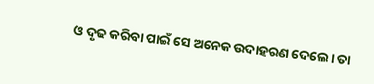ଓ ଦୃଢ କରିବା ପାଇଁ ସେ ଅନେକ ଉଦାହରଣ ଦେଲେ। ତା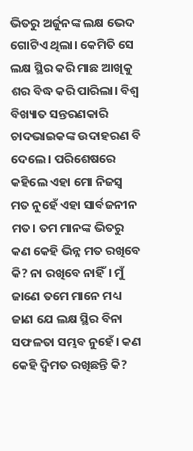ଭିତରୁ ଅର୍ଜୁନଙ୍କ ଲକ୍ଷ ଭେଦ ଗୋଟିଏ ଥିଲା। କେମିତି ସେ ଲକ୍ଷ ସ୍ଥିର କରି ମାଛ ଆଖିକୁ ଶର ବିଦ୍ଧ କରି ପାରିଲା। ବିଶ୍ଵ ବିଖ୍ୟାତ ସନ୍ତରଣକାରି ଚାଦଭାଇକଙ୍କ ଉଦାହରଣ ବି ଦେଲେ । ପରିଶେଷରେ କହିଲେ ଏହା ମୋ ନିଜସ୍ଵ ମତ ନୁହେଁ ଏହା ସାର୍ବଜନୀନ ମତ। ତମ ମାନଙ୍କ ଭିତରୁ କଣ କେହି ଭିନ୍ନ ମତ ରଖିବେ କି? ନା ରଖିବେ ନାହିଁ। ମୁଁ ଜାଣେ ତମେ ମାନେ ମଧ୍ୟ ଜାଣ ଯେ ଲକ୍ଷ ସ୍ଥିର ବିନା ସଫଳତା ସମ୍ଭବ ନୁହେଁ। କଣ କେହି ଦ୍ୱିମତ ରଖିଛନ୍ତି କି?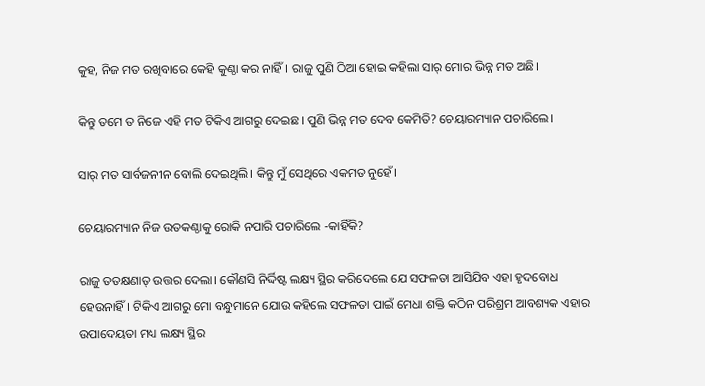କୁହ, ନିଜ ମତ ରଖିବାରେ କେହି କୁଣ୍ଠା କର ନାହିଁ। ରାଜୁ ପୁଣି ଠିଆ ହୋଇ କହିଲା ସାର୍ ମୋର ଭିନ୍ନ ମତ ଅଛି।

କିନ୍ତୁ ତମେ ତ ନିଜେ ଏହି ମତ ଟିକିଏ ଆଗରୁ ଦେଇଛ। ପୁଣି ଭିନ୍ନ ମତ ଦେବ କେମିତି? ଚେୟାରମ୍ୟାନ ପଚାରିଲେ।

ସାର୍ ମତ ସାର୍ବଜନୀନ ବୋଲି ଦେଇଥିଲି। କିନ୍ତୁ ମୁଁ ସେଥିରେ ଏକମତ ନୁହେଁ।

ଚେୟାରମ୍ୟାନ ନିଜ ଉତକଣ୍ଠାକୁ ରୋକି ନପାରି ପଚାରିଲେ -କାହିଁକି?

ରାଜୁ ତତକ୍ଷଣାତ୍ ଉତ୍ତର ଦେଲା। କୌଣସି ନିର୍ଦ୍ଦିଷ୍ଟ ଲକ୍ଷ୍ୟ ସ୍ଥିର କରିଦେଲେ ଯେ ସଫଳତା ଆସିଯିବ ଏହା ହୃଦବୋଧ ହେଉନାହିଁ। ଟିକିଏ ଆଗରୁ ମୋ ବନ୍ଧୁମାନେ ଯୋଉ କହିଲେ ସଫଳତା ପାଇଁ ମେଧା ଶକ୍ତି କଠିନ ପରିଶ୍ରମ ଆବଶ୍ୟକ ଏହାର ଉପାଦେୟତା ମଧ୍ୟ ଲକ୍ଷ୍ୟ ସ୍ଥିର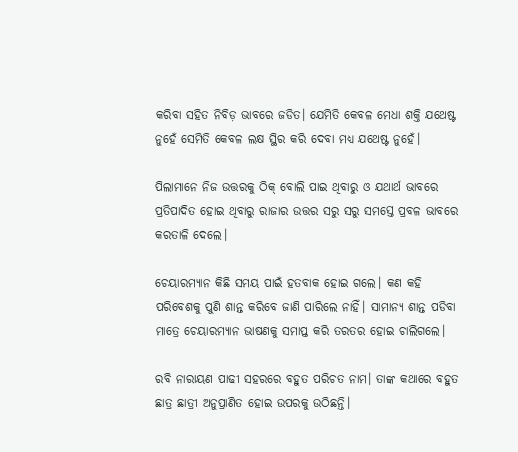କରିବା ସହିତ ନିବିଡ଼ ଭାବରେ ଜଡିତ। ଯେମିତି କେବଳ ମେଧା ଶକ୍ତି ଯଥେଷ୍ଟ ନୁହେଁ ସେମିତି କେବଳ ଲକ୍ଷ ସ୍ଥିର କରି ଦେବା ମଧ୍ୟ ଯଥେଷ୍ଟ ନୁହେଁ।

ପିଲାମାନେ ନିଜ ଉତ୍ତରକୁ ଠିକ୍ ବୋଲି ପାଇ ଥିବାରୁ ଓ ଯଥାର୍ଥ ଭାବରେ ପ୍ରତିପାଦିତ ହୋଇ ଥିବାରୁ ରାଜାର ଉତ୍ତର ସରୁ ସରୁ ସମସ୍ତେ ପ୍ରବଳ ଭାବରେ କରତାଳି ଦେଲେ।

ଚେୟାରମ୍ୟାନ କିଛି ସମୟ ପାଇଁ ହତବାକ ହୋଇ ଗଲେ। କଣ କହି ପରିବେଶକୁ ପୁଣି ଶାନ୍ତ କରିବେ ଜାଣି ପାରିଲେ ନାହିଁ। ସାମାନ୍ୟ ଶାନ୍ତ ପଡିବା ମାତ୍ରେ ଚେୟାରମ୍ୟାନ ଭାଷଣକୁ ସମାପ୍ତ କରି ତରତର ହୋଇ ଚାଲିଗଲେ।

ରବି ନାରାୟଣ ପାଢୀ ସହରରେ ବହୁତ ପରିଚତ ନାମ। ତାଙ୍କ କଥାରେ ବହୁତ ଛାତ୍ର ଛାତ୍ରୀ ଅନୁପ୍ରାଣିତ ହୋଇ ଉପରକୁ ଉଠିଛନ୍ତି।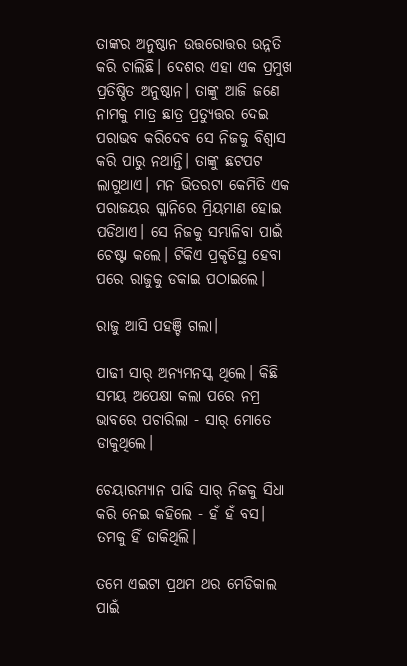ତାଙ୍କର ଅନୁଷ୍ଠାନ ଉତ୍ତରୋତ୍ତର ଉନ୍ନତି କରି ଚାଲିଛି। ଦେଶର ଏହା ଏକ ପ୍ରମୁଖ ପ୍ରତିଷ୍ଠିତ ଅନୁଷ୍ଠାନ। ତାଙ୍କୁ ଆଜି ଜଣେ ନାମକୁ ମାତ୍ର ଛାତ୍ର ପ୍ରତ୍ୟୁତ୍ତର ଦେଇ ପରାଭବ କରିଦେବ ସେ ନିଜକୁ ବିଶ୍ୱାସ କରି ପାରୁ ନଥାନ୍ତି। ତାଙ୍କୁ ଛଟପଟ ଲାଗୁଥାଏ। ମନ ଭିତରଟା କେମିତି ଏକ ପରାଜୟର ଗ୍ଳାନିରେ ମ୍ରିୟମାଣ ହୋଇ ପଡିଥାଏ। ସେ ନିଜକୁ ସମ୍ଭାଳିବା ପାଇଁ ଚେଷ୍ଟା କଲେ। ଟିକିଏ ପ୍ରକୃତିସ୍ଥ ହେବା ପରେ ରାଜୁକୁ ଡକାଇ ପଠାଇଲେ।

ରାଜୁ ଆସି ପହଞ୍ଚି ଗଲା।

ପାଢୀ ସାର୍ ଅନ୍ୟମନସ୍କ ଥିଲେ। କିଛି ସମୟ ଅପେକ୍ଷା କଲା ପରେ ନମ୍ର ଭାବରେ ପଚାରିଲା - ସାର୍ ମୋତେ ଡାକୁଥିଲେ।

ଚେୟାରମ୍ୟାନ ପାଢି ସାର୍ ନିଜକୁ ସିଧା କରି ନେଇ କହିଲେ - ହଁ ହଁ ବସ। ତମକୁ ହିଁ ଡାକିଥିଲି।

ତମେ ଏଇଟା ପ୍ରଥମ ଥର ମେଡିକାଲ ପାଇଁ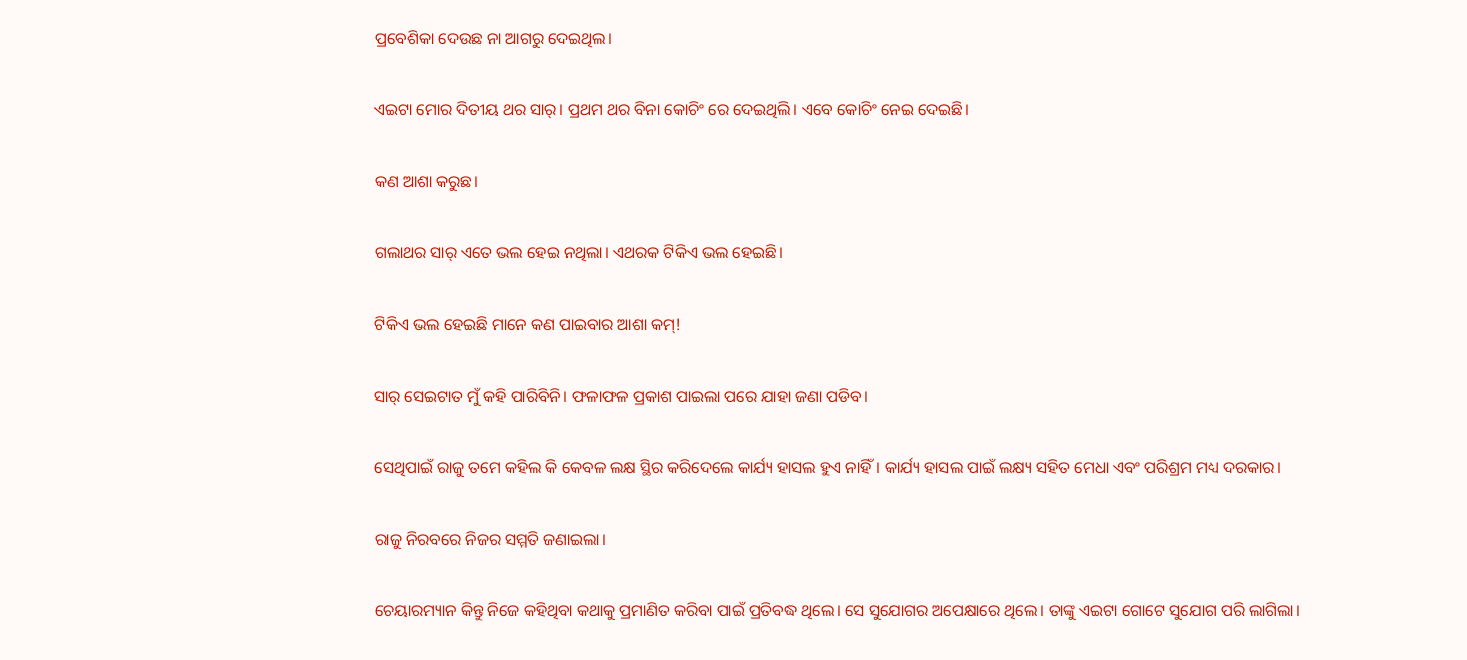ପ୍ରବେଶିକା ଦେଉଛ ନା ଆଗରୁ ଦେଇଥିଲ।

ଏଇଟା ମୋର ଦିତୀୟ ଥର ସାର୍। ପ୍ରଥମ ଥର ବିନା କୋଚିଂ ରେ ଦେଇଥିଲି। ଏବେ କୋଚିଂ ନେଇ ଦେଇଛି।

କଣ ଆଶା କରୁଛ।

ଗଲାଥର ସାର୍ ଏତେ ଭଲ ହେଇ ନଥିଲା। ଏଥରକ ଟିକିଏ ଭଲ ହେଇଛି।

ଟିକିଏ ଭଲ ହେଇଛି ମାନେ କଣ ପାଇବାର ଆଶା କମ୍!

ସାର୍ ସେଇଟାତ ମୁଁ କହି ପାରିବିନି। ଫଳାଫଳ ପ୍ରକାଶ ପାଇଲା ପରେ ଯାହା ଜଣା ପଡିବ।

ସେଥିପାଇଁ ରାଜୁ ତମେ କହିଲ କି କେବଳ ଲକ୍ଷ ସ୍ଥିର କରିଦେଲେ କାର୍ଯ୍ୟ ହାସଲ ହୁଏ ନାହିଁ। କାର୍ଯ୍ୟ ହାସଲ ପାଇଁ ଲକ୍ଷ୍ୟ ସହିତ ମେଧା ଏବଂ ପରିଶ୍ରମ ମଧ୍ୟ ଦରକାର।

ରାଜୁ ନିରବରେ ନିଜର ସମ୍ମତି ଜଣାଇଲା।

ଚେୟାରମ୍ୟାନ କିନ୍ତୁ ନିଜେ କହିଥିବା କଥାକୁ ପ୍ରମାଣିତ କରିବା ପାଇଁ ପ୍ରତିବଦ୍ଧ ଥିଲେ। ସେ ସୁଯୋଗର ଅପେକ୍ଷାରେ ଥିଲେ। ତାଙ୍କୁ ଏଇଟା ଗୋଟେ ସୁଯୋଗ ପରି ଲାଗିଲା।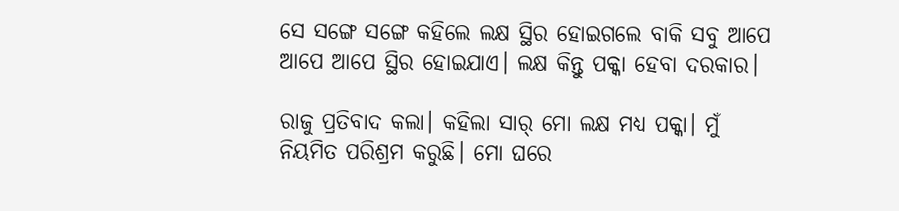ସେ ସଙ୍ଗେ ସଙ୍ଗେ କହିଲେ ଲକ୍ଷ ସ୍ଥିର ହୋଇଗଲେ ବାକି ସବୁ ଆପେ ଆପେ ଆପେ ସ୍ଥିର ହୋଇଯାଏ। ଲକ୍ଷ କିନ୍ତୁ ପକ୍କା ହେବା ଦରକାର।

ରାଜୁ ପ୍ରତିବାଦ କଲା। କହିଲା ସାର୍ ମୋ ଲକ୍ଷ ମଧ୍ୟ ପକ୍କା। ମୁଁ ନିୟମିତ ପରିଶ୍ରମ କରୁଛି। ମୋ ଘରେ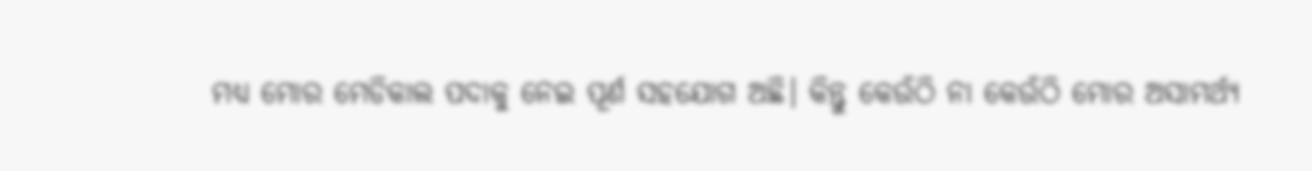ମଧ୍ୟ ମୋର ମେଡିକାଲ ପଦାକୁ ନେଇ ପୂର୍ଣ ସହଯୋଗ ଅଛି। କିନ୍ତୁ କେଉଁଠି ନା କେଉଁଠି ମୋର ଅସାମର୍ଥ୍ୟ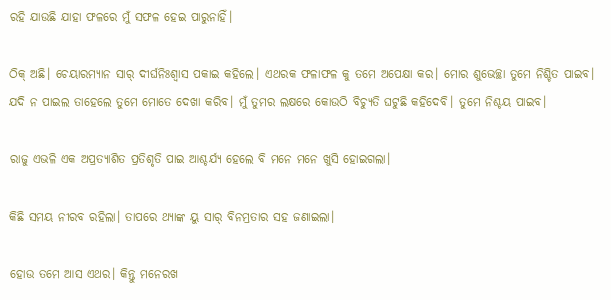ରହି ଯାଉଛି ଯାହା ଫଳରେ ମୁଁ ସଫଳ ହେଇ ପାରୁନାହିଁ।

ଠିକ୍ ଅଛି। ଚେୟାରମ୍ୟାନ ସାର୍ ଦୀର୍ଘନିଃଶ୍ଵାସ ପକାଇ କହିଲେ। ଏଥରକ ଫଳାଫଳ କୁ ତମେ ଅପେକ୍ଷା କର। ମୋର ଶୁଭେଚ୍ଛା ତୁମେ ନିଶ୍ଚିତ ପାଇବ। ଯଦି ନ ପାଇଲ ତାହେଲେ ତୁମେ ମୋତେ ଦେଖା କରିବ। ମୁଁ ତୁମର ଲକ୍ଷରେ କୋଉଠି ବିଚ୍ୟୁତି ଘଟୁଛି କହିଦେବି। ତୁମେ ନିଶ୍ଚୟ ପାଇବ।

ରାଜୁ ଏଭଳି ଏକ ଅପ୍ରତ୍ୟାଶିତ ପ୍ରତିଶୃତି ପାଇ ଆଶ୍ଚର୍ଯ୍ୟ ହେଲେ ବି ମନେ ମନେ ଖୁସି ହୋଇଗଲା।

କିଛି ସମୟ ନୀରବ ରହିଲା। ତାପରେ ଥ୍ୟାଙ୍କ ୟୁ ସାର୍ ବିନମ୍ରତାର ସହ ଜଣାଇଲା।

ହୋଉ ତମେ ଆସ ଏଥର। କିନ୍ତୁ ମନେରଖ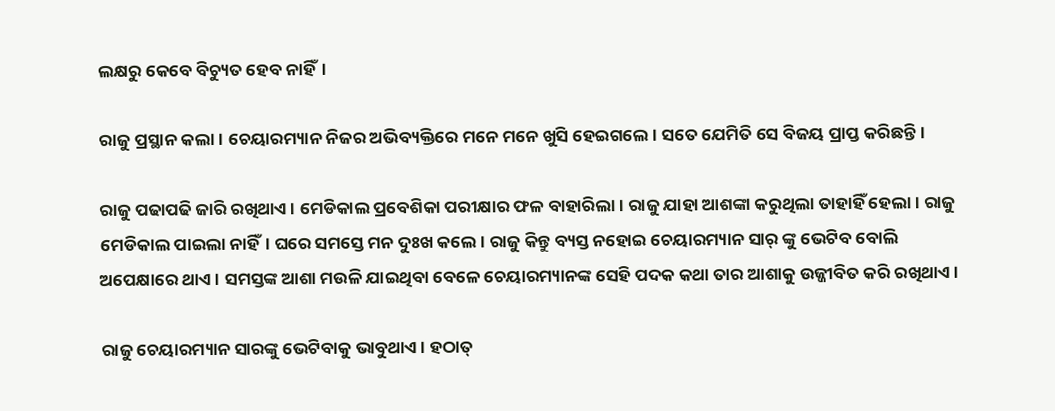ଲକ୍ଷରୁ କେବେ ବିଚ୍ୟୁତ ହେବ ନାହିଁ।

ରାଜୁ ପ୍ରସ୍ଥାନ କଲା। ଚେୟାରମ୍ୟାନ ନିଜର ଅଭିବ୍ୟକ୍ତିରେ ମନେ ମନେ ଖୁସି ହେଇଗଲେ। ସତେ ଯେମିତି ସେ ବିଜୟ ପ୍ରାପ୍ତ କରିଛନ୍ତି।

ରାଜୁ ପଢାପଢି ଜାରି ରଖିଥାଏ। ମେଡିକାଲ ପ୍ରବେଶିକା ପରୀକ୍ଷାର ଫଳ ବାହାରିଲା। ରାଜୁ ଯାହା ଆଶଙ୍କା କରୁଥିଲା ତାହାହିଁ ହେଲା। ରାଜୁ ମେଡିକାଲ ପାଇଲା ନାହିଁ। ଘରେ ସମସ୍ତେ ମନ ଦୁଃଖ କଲେ। ରାଜୁ କିନ୍ତୁ ବ୍ୟସ୍ତ ନହୋଇ ଚେୟାରମ୍ୟାନ ସାର୍ ଙ୍କୁ ଭେଟିବ ବୋଲି ଅପେକ୍ଷାରେ ଥାଏ। ସମସ୍ତଙ୍କ ଆଶା ମଉଳି ଯାଇଥିବା ବେଳେ ଚେୟାରମ୍ୟାନଙ୍କ ସେହି ପଦକ କଥା ତାର ଆଶାକୁ ଉଜ୍ଜୀବିତ କରି ରଖିଥାଏ।

ରାଜୁ ଚେୟାରମ୍ୟାନ ସାରଙ୍କୁ ଭେଟିବାକୁ ଭାବୁଥାଏ। ହଠାତ୍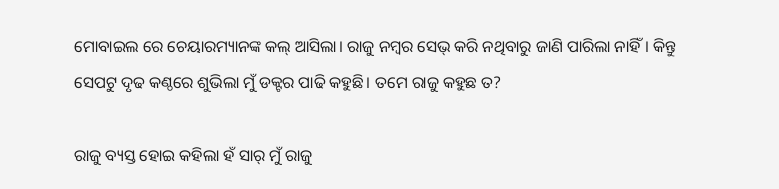ମୋବାଇଲ ରେ ଚେୟାରମ୍ୟାନଙ୍କ କଲ୍ ଆସିଲା। ରାଜୁ ନମ୍ବର ସେଭ୍ କରି ନଥିବାରୁ ଜାଣି ପାରିଲା ନାହିଁ। କିନ୍ତୁ ସେପଟୁ ଦୃଢ କଣ୍ଠରେ ଶୁଭିଲା ମୁଁ ଡକ୍ଟର ପାଢି କହୁଛି। ତମେ ରାଜୁ କହୁଛ ତ?

ରାଜୁ ବ୍ୟସ୍ତ ହୋଇ କହିଲା ହଁ ସାର୍ ମୁଁ ରାଜୁ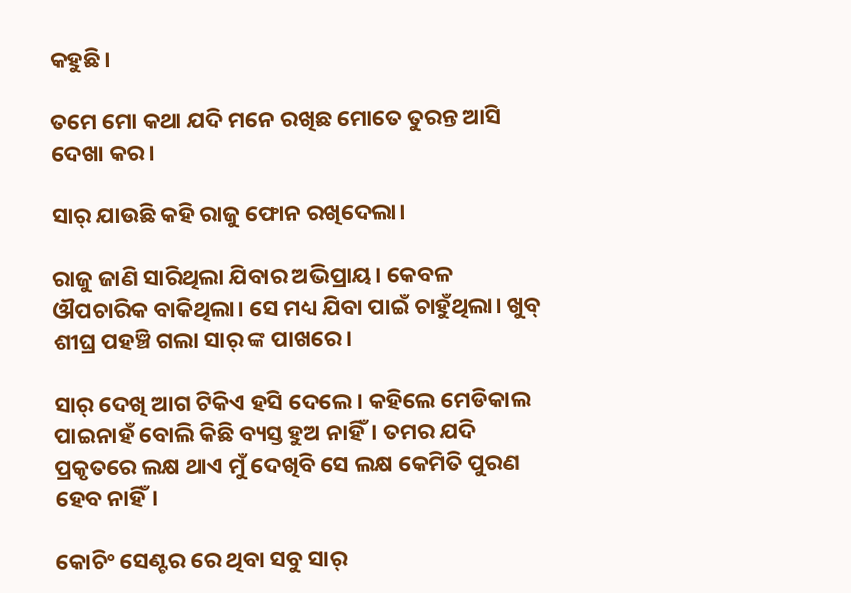କହୁଛି।

ତମେ ମୋ କଥା ଯଦି ମନେ ରଖିଛ ମୋତେ ତୁରନ୍ତ ଆସି ଦେଖା କର।

ସାର୍ ଯାଉଛି କହି ରାଜୁ ଫୋନ ରଖିଦେଲା।

ରାଜୁ ଜାଣି ସାରିଥିଲା ଯିବାର ଅଭିପ୍ରାୟ। କେବଳ ଔପଚାରିକ ବାକିଥିଲା। ସେ ମଧ୍ୟ ଯିବା ପାଇଁ ଚାହୁଁଥିଲା। ଖୁବ୍ ଶୀଘ୍ର ପହଞ୍ଚି ଗଲା ସାର୍ ଙ୍କ ପାଖରେ।

ସାର୍ ଦେଖି ଆଗ ଟିକିଏ ହସି ଦେଲେ। କହିଲେ ମେଡିକାଲ ପାଇନାହଁ ବୋଲି କିଛି ବ୍ୟସ୍ତ ହୁଅ ନାହିଁ। ତମର ଯଦି ପ୍ରକୃତରେ ଲକ୍ଷ ଥାଏ ମୁଁ ଦେଖିବି ସେ ଲକ୍ଷ କେମିତି ପୁରଣ ହେବ ନାହିଁ।

କୋଚିଂ ସେଣ୍ଟର ରେ ଥିବା ସବୁ ସାର୍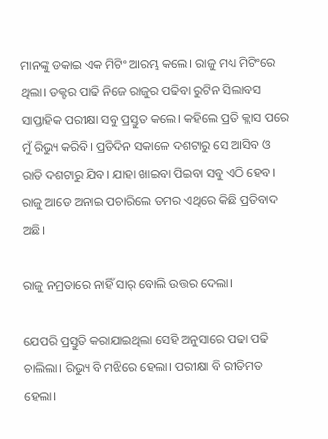ମାନଙ୍କୁ ଡକାଇ ଏକ ମିଟିଂ ଆରମ୍ଭ କଲେ। ରାଜୁ ମଧ୍ୟ ମିଟିଂରେ ଥିଲା। ଡକ୍ଟର ପାଢି ନିଜେ ରାଜୁର ପଢିବା ରୁଟିନ ସିଲାବସ ସାପ୍ତାହିକ ପରୀକ୍ଷା ସବୁ ପ୍ରସ୍ତୁତ କଲେ। କହିଲେ ପ୍ରତି କ୍ଲାସ ପରେ ମୁଁ ରିଭ୍ୟୁ କରିବି। ପ୍ରତିଦିନ ସକାଳେ ଦଶଟାରୁ ସେ ଆସିବ ଓ ରାତି ଦଶଟାରୁ ଯିବ। ଯାହା ଖାଇବା ପିଇବା ସବୁ ଏଠି ହେବ। ରାଜୁ ଆଡେ ଅନାଇ ପଚାରିଲେ ତମର ଏଥିରେ କିଛି ପ୍ରତିବାଦ ଅଛି।

ରାଜୁ ନମ୍ରତାରେ ନାହିଁ ସାର୍ ବୋଲି ଉତ୍ତର ଦେଲା।

ଯେପରି ପ୍ରସ୍ତୁତି କରାଯାଇଥିଲା ସେହି ଅନୁସାରେ ପଢା ପଢି ଚାଲିଲା। ରିଭ୍ୟୁ ବି ମଝିରେ ହେଲା। ପରୀକ୍ଷା ବି ରୀତିମତ ହେଲା।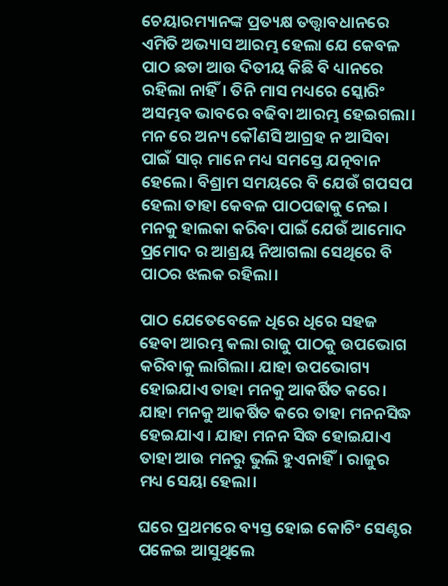ଚେୟାରମ୍ୟାନଙ୍କ ପ୍ରତ୍ୟକ୍ଷ ତତ୍ତ୍ବାବଧାନରେ ଏମିତି ଅଭ୍ୟାସ ଆରମ୍ଭ ହେଲା ଯେ କେବଳ ପାଠ ଛଡା ଆଉ ଦିତୀୟ କିଛି ବି ଧ୍ୟାନରେ ରହିଲା ନାହିଁ। ତିନି ମାସ ମଧ୍ୟରେ ସ୍କୋରିଂ ଅସମ୍ଭବ ଭାବରେ ବଢିବା ଆରମ୍ଭ ହେଇଗଲା। ମନ ରେ ଅନ୍ୟ କୌଣସି ଆଗ୍ରହ ନ ଆସିବା ପାଇଁ ସାର୍ ମାନେ ମଧ୍ୟ ସମସ୍ତେ ଯତ୍ନବାନ ହେଲେ। ବିଶ୍ରାମ ସମୟରେ ବି ଯେଉଁ ଗପସପ ହେଲା ତାହା କେବଳ ପାଠପଢାକୁ ନେଇ। ମନକୁ ହାଲକା କରିବା ପାଇଁ ଯେଉଁ ଆମୋଦ ପ୍ରମୋଦ ର ଆଶ୍ରୟ ନିଆଗଲା ସେଥିରେ ବି ପାଠର ଝଲକ ରହିଲା।

ପାଠ ଯେତେବେଳେ ଧିରେ ଧିରେ ସହଜ ହେବା ଆରମ୍ଭ କଲା ରାଜୁ ପାଠକୁ ଉପଭୋଗ କରିବାକୁ ଲାଗିଲା। ଯାହା ଉପଭୋଗ୍ୟ ହୋଇଯାଏ ତାହା ମନକୁ ଆକର୍ଷିତ କରେ। ଯାହା ମନକୁ ଆକର୍ଷିତ କରେ ତାହା ମନନସିଦ୍ଧ ହେଇଯାଏ। ଯାହା ମନନ ସିଦ୍ଧ ହୋଇଯାଏ ତାହା ଆଉ ମନରୁ ଭୁଲି ହୁଏନାହିଁ। ରାଜୁର ମଧ୍ୟ ସେୟା ହେଲା।

ଘରେ ପ୍ରଥମରେ ବ୍ୟସ୍ତ ହୋଇ କୋଚିଂ ସେଣ୍ଟର ପଳେଇ ଆସୁଥିଲେ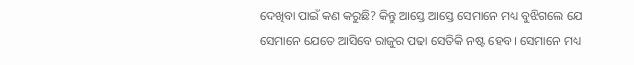ଦେଖିବା ପାଇଁ କଣ କରୁଛି? କିନ୍ତୁ ଆସ୍ତେ ଆସ୍ତେ ସେମାନେ ମଧ୍ୟ ବୁଝିଗଲେ ଯେ ସେମାନେ ଯେତେ ଆସିବେ ରାଜୁର ପଢା ସେତିକି ନଷ୍ଟ ହେବ। ସେମାନେ ମଧ୍ୟ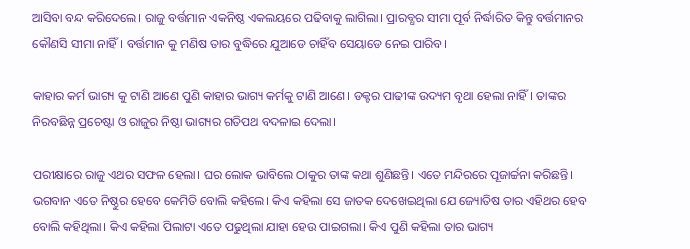ଆସିବା ବନ୍ଦ କରିଦେଲେ। ରାଜୁ ବର୍ତ୍ତମାନ ଏକନିଷ୍ଠ ଏକଲୟରେ ପଢିବାକୁ ଲାଗିଲା। ପ୍ରାରବ୍ଧର ସୀମା ପୂର୍ବ ନିର୍ଦ୍ଧାରିତ କିନ୍ତୁ ବର୍ତ୍ତମାନର କୌଣସି ସୀମା ନାହିଁ। ବର୍ତ୍ତମାନ କୁ ମଣିଷ ତାର ବୁଦ୍ଧିରେ ଯୁଆଡେ ଚାହିଁବ ସେୟାଡେ ନେଇ ପାରିବ।

କାହାର କର୍ମ ଭାଗ୍ୟ କୁ ଟାଣି ଆଣେ ପୁଣି କାହାର ଭାଗ୍ୟ କର୍ମକୁ ଟାଣି ଆଣେ। ଡକ୍ଟର ପାଢୀଙ୍କ ଉଦ୍ୟମ ବୃଥା ହେଲା ନାହିଁ। ତାଙ୍କର ନିରବଛିନ୍ନ ପ୍ରଚେଷ୍ଟା ଓ ରାଜୁର ନିଷ୍ଠା ଭାଗ୍ୟର ଗତିପଥ ବଦଳାଇ ଦେଲା।

ପରୀକ୍ଷାରେ ରାଜୁ ଏଥର ସଫଳ ହେଲା। ଘର ଲୋକ ଭାବିଲେ ଠାକୁର ତାଙ୍କ କଥା ଶୁଣିଛନ୍ତି। ଏତେ ମନ୍ଦିରରେ ପୂଜାର୍ଚ୍ଚନା କରିଛନ୍ତି। ଭଗବାନ ଏତେ ନିଷ୍ଠୁର ହେବେ କେମିତି ବୋଲି କହିଲେ। କିଏ କହିଲା ସେ ଜାତକ ଦେଖେଇଥିଲା ଯେ ଜ୍ୟୋତିଷ ତାର ଏହିଥର ହେବ ବୋଲି କହିଥିଲା। କିଏ କହିଲା ପିଲାଟା ଏତେ ପଢୁଥିଲା ଯାହା ହେଉ ପାଇଗଲା। କିଏ ପୁଣି କହିଲା ତାର ଭାଗ୍ୟ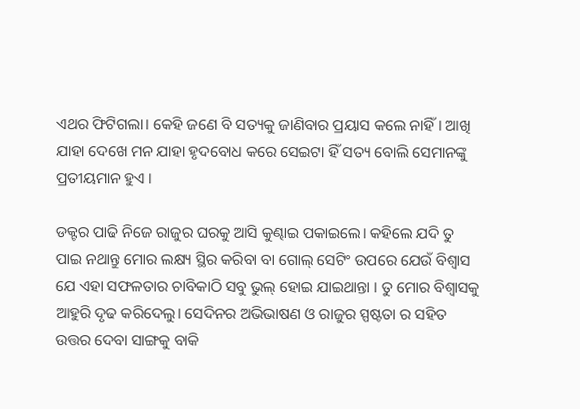ଏଥର ଫିଟିଗଲା। କେହି ଜଣେ ବି ସତ୍ୟକୁ ଜାଣିବାର ପ୍ରୟାସ କଲେ ନାହିଁ। ଆଖି ଯାହା ଦେଖେ ମନ ଯାହା ହୃଦବୋଧ କରେ ସେଇଟା ହିଁ ସତ୍ୟ ବୋଲି ସେମାନଙ୍କୁ ପ୍ରତୀୟମାନ ହୁଏ ।

ଡକ୍ଟର ପାଢି ନିଜେ ରାଜୁର ଘରକୁ ଆସି କୁଣ୍ଢାଇ ପକାଇଲେ। କହିଲେ ଯଦି ତୁ ପାଇ ନଥାନ୍ତୁ ମୋର ଲକ୍ଷ୍ୟ ସ୍ଥିର କରିବା ବା ଗୋଲ୍ ସେଟିଂ ଉପରେ ଯେଉଁ ବିଶ୍ୱାସ ଯେ ଏହା ସଫଳତାର ଚାବିକାଠି ସବୁ ଭୁଲ୍ ହୋଇ ଯାଇଥାନ୍ତା । ତୁ ମୋର ବିଶ୍ବାସକୁ ଆହୁରି ଦୃଢ କରିଦେଲୁ। ସେଦିନର ଅଭିଭାଷଣ ଓ ରାଜୁର ସ୍ପଷ୍ଟତା ର ସହିତ ଉତ୍ତର ଦେବା ସାଙ୍ଗକୁ ବାକି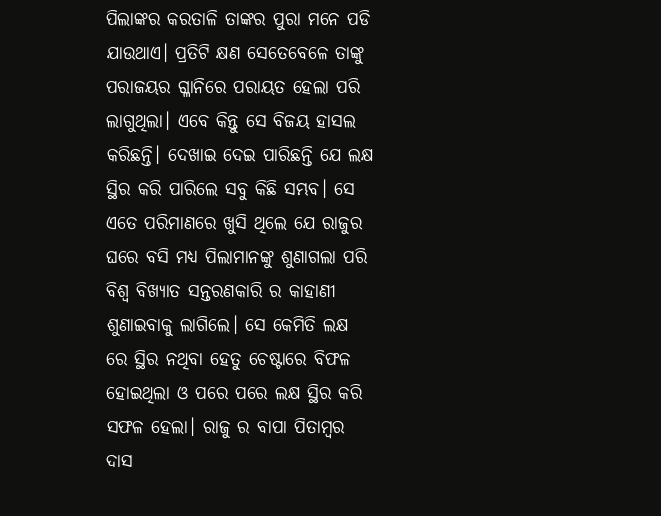ପିଲାଙ୍କର କରତାଳି ତାଙ୍କର ପୁରା ମନେ ପଡି ଯାଉଥାଏ। ପ୍ରତିଟି କ୍ଷଣ ସେତେବେଳେ ତାଙ୍କୁ ପରାଜୟର ଗ୍ଳାନିରେ ପରାୟତ ହେଲା ପରି ଲାଗୁଥିଲା। ଏବେ କିନ୍ତୁ ସେ ବିଜୟ ହାସଲ କରିଛନ୍ତି। ଦେଖାଇ ଦେଇ ପାରିଛନ୍ତି ଯେ ଲକ୍ଷ ସ୍ଥିର କରି ପାରିଲେ ସବୁ କିଛି ସମ୍ଭବ। ସେ ଏତେ ପରିମାଣରେ ଖୁସି ଥିଲେ ଯେ ରାଜୁର ଘରେ ବସି ମଧ୍ୟ ପିଲାମାନଙ୍କୁ ଶୁଣାଗଲା ପରି ବିଶ୍ୱ ବିଖ୍ୟାତ ସନ୍ତରଣକାରି ର କାହାଣୀ ଶୁଣାଇବାକୁ ଲାଗିଲେ। ସେ କେମିତି ଲକ୍ଷ ରେ ସ୍ଥିର ନଥିବା ହେତୁ ଚେଷ୍ଟାରେ ବିଫଳ ହୋଇଥିଲା ଓ ପରେ ପରେ ଲକ୍ଷ ସ୍ଥିର କରି ସଫଳ ହେଲା। ରାଜୁ ର ବାପା ପିତାମ୍ବର ଦାସ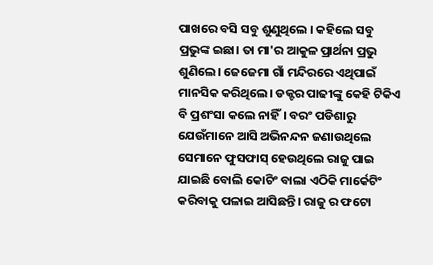ପାଖରେ ବସି ସବୁ ଶୁଣୁଥିଲେ । କହିଲେ ସବୁ ପ୍ରଭୁଙ୍କ ଇଛା। ତା ମା'ର ଆକୁଳ ପ୍ରାର୍ଥନା ପ୍ରଭୁ ଶୁଣିଲେ। ଜେଜେମା ଗାଁ ମନ୍ଦିରରେ ଏଥିପାଇଁ ମାନସିକ କରିଥିଲେ। ଡକ୍ଟର ପାଢୀଙ୍କୁ କେହି ଟିକିଏ ବି ପ୍ରଶଂସା କଲେ ନାହିଁ। ବରଂ ପଡିଶାରୁ ଯେଉଁମାନେ ଆସି ଅଭିନନ୍ଦନ ଜଣାଉଥିଲେ ସେମାନେ ଫୁସଫାସ୍ ହେଉଥିଲେ ରାଜୁ ପାଇ ଯାଇଛି ବୋଲି କୋଚିଂ ବାଲା ଏଠିକି ମାର୍କେଟିଂ କରିବାକୁ ପଳାଇ ଆସିଛନ୍ତି। ରାଜୁ ର ଫଟୋ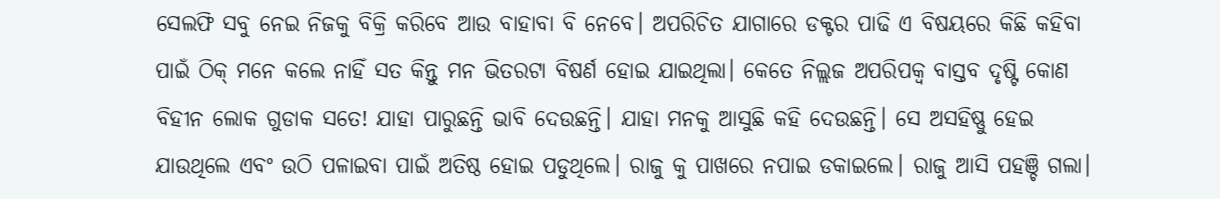ସେଲଫି ସବୁ ନେଇ ନିଜକୁ ବିକ୍ରି କରିବେ ଆଉ ବାହାବା ବି ନେବେ। ଅପରିଚିତ ଯାଗାରେ ଡକ୍ଟର ପାଢି ଏ ବିଷୟରେ କିଛି କହିବା ପାଇଁ ଠିକ୍ ମନେ କଲେ ନାହିଁ ସତ କିନ୍ତୁ ମନ ଭିତରଟା ବିଷର୍ଣ ହୋଇ ଯାଇଥିଲା। କେତେ ନିଲ୍ଲଜ ଅପରିପକ୍ଵ ବାସ୍ତବ ଦୃଷ୍ଟି କୋଣ ବିହୀନ ଲୋକ ଗୁଡାକ ସତେ! ଯାହା ପାରୁଛନ୍ତି ଭାବି ଦେଉଛନ୍ତି। ଯାହା ମନକୁ ଆସୁଛି କହି ଦେଉଛନ୍ତି। ସେ ଅସହିଷ୍ଣୁ ହେଇ ଯାଉଥିଲେ ଏବଂ ଉଠି ପଳାଇବା ପାଇଁ ଅତିଷ୍ଠ ହୋଇ ପଡୁଥିଲେ। ରାଜୁ କୁ ପାଖରେ ନପାଇ ଡକାଇଲେ। ରାଜୁ ଆସି ପହଞ୍ଚି ଗଲା।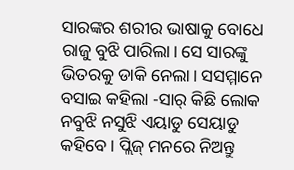ସାରଙ୍କର ଶରୀର ଭାଷାକୁ ବୋଧେ ରାଜୁ ବୁଝି ପାରିଲା। ସେ ସାରଙ୍କୁ ଭିତରକୁ ଡାକି ନେଲା। ସସମ୍ମାନେ ବସାଇ କହିଲା -ସାର୍ କିଛି ଲୋକ ନବୁଝି ନସୁଝି ଏୟାଡୁ ସେୟାଡୁ କହିବେ। ପ୍ଲିଜ୍ ମନରେ ନିଅନ୍ତୁ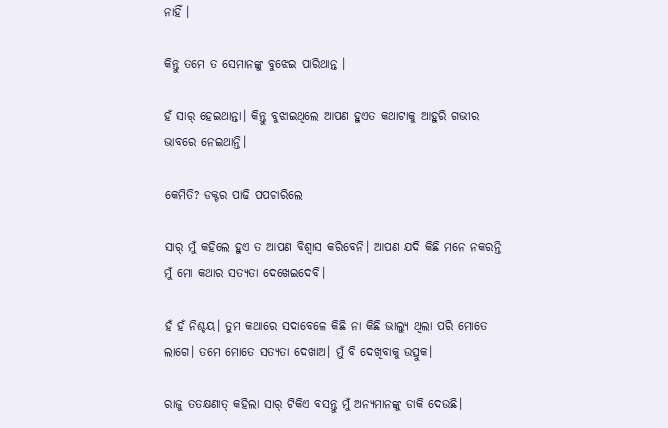ନାହିଁ ।

କିନ୍ତୁ ତମେ ତ ସେମାନଙ୍କୁ ବୁଝେଇ ପାରିଥାନ୍ତ ।

ହଁ ସାର୍ ହେଇଥାନ୍ତା। କିନ୍ତୁ ବୁଝାଇଥିଲେ ଆପଣ ହୁଏତ କଥାଟାକୁ ଆହୁରି ଗଭୀର ଭାବରେ ନେଇଥାନ୍ତି।

କେମିତି? ଡକ୍ଟର ପାଢି ପପଚାରିଲେ

ସାର୍ ମୁଁ କହିଲେ ହୁଏ ତ ଆପଣ ବିଶ୍ୱାସ କରିବେନି। ଆପଣ ଯଦି କିଛି ମନେ ନକରନ୍ତି ମୁଁ ମୋ କଥାର ସତ୍ୟତା ଦେଖେଇଦେବି।

ହଁ ହଁ ନିଶ୍ଚୟ। ତୁମ କଥାରେ ସଦାବେଳେ କିଛି ନା କିଛି ଭାଲ୍ୟୁ ଥିଲା ପରି ମୋତେ ଲାଗେ। ତମେ ମୋତେ ସତ୍ୟତା ଦେଖାଅ। ମୁଁ ବି ଦେଖିବାକୁ ଉତ୍ସୁକ।

ରାଜୁ ତତକ୍ଷଣାତ୍ କହିଲା ସାର୍ ଟିକିଏ ବସନ୍ତୁ ମୁଁ ଅନ୍ୟମାନଙ୍କୁ ଡାକି ଦେଉଛି।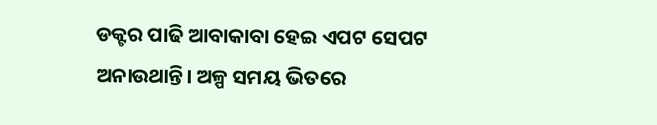ଡକ୍ଟର ପାଢି ଆବାକାବା ହେଇ ଏପଟ ସେପଟ ଅନାଉଥାନ୍ତି। ଅଳ୍ପ ସମୟ ଭିତରେ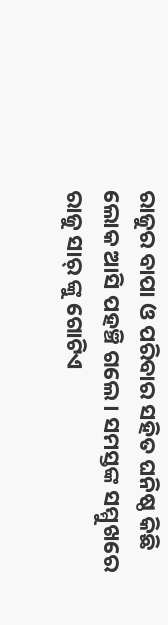ରାଜୁର ବାପା ଓ ପରିବାର ସହିତ ଘନିଷ୍ଠ କିଛି ଲୋକ ଆସି ପହଞ୍ଚି ଗଲେ। ସମସ୍ତଙ୍କ ସମ୍ମୁଖରେ ରାଜୁ ସାର୍ ଙ୍କୁ ଗୋଟିଏ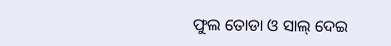ଫୁଲ ତୋଡା ଓ ସାଲ୍ ଦେଇ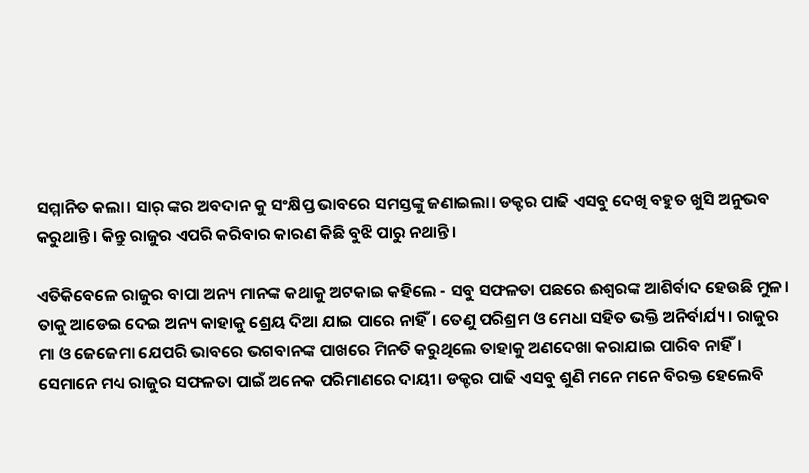ସମ୍ମାନିତ କଲା। ସାର୍ ଙ୍କର ଅବଦାନ କୁ ସଂକ୍ଷିପ୍ତ ଭାବରେ ସମସ୍ତଙ୍କୁ ଜଣାଇଲା। ଡକ୍ଟର ପାଢି ଏସବୁ ଦେଖି ବହୁତ ଖୁସି ଅନୁଭବ କରୁଥାନ୍ତି। କିନ୍ତୁ ରାଜୁର ଏପରି କରିବାର କାରଣ କିଛି ବୁଝି ପାରୁ ନଥାନ୍ତି।

ଏତିକିବେଳେ ରାଜୁର ବାପା ଅନ୍ୟ ମାନଙ୍କ କଥାକୁ ଅଟକାଇ କହିଲେ - ସବୁ ସଫଳତା ପଛରେ ଈଶ୍ୱରଙ୍କ ଆଶିର୍ବାଦ ହେଉଛି ମୁଳ। ତାକୁ ଆଡେଇ ଦେଇ ଅନ୍ୟ କାହାକୁ ଶ୍ରେୟ ଦିଆ ଯାଇ ପାରେ ନାହିଁ। ତେଣୁ ପରିଶ୍ରମ ଓ ମେଧା ସହିତ ଭକ୍ତି ଅନିର୍ବାର୍ଯ୍ୟ। ରାଜୁର ମା ଓ ଜେଜେମା ଯେପରି ଭାବରେ ଭଗବାନଙ୍କ ପାଖରେ ମିନତି କରୁଥିଲେ ତାହାକୁ ଅଣଦେଖା କରାଯାଇ ପାରିବ ନାହିଁ। ସେମାନେ ମଧ୍ୟ ରାଜୁର ସଫଳତା ପାଇଁ ଅନେକ ପରିମାଣରେ ଦାୟୀ। ଡକ୍ଟର ପାଢି ଏସବୁ ଶୁଣି ମନେ ମନେ ବିରକ୍ତ ହେଲେବି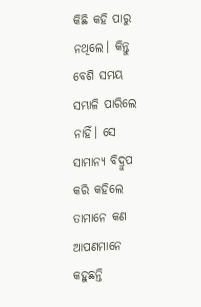କିଛି କହି ପାରୁ ନଥିଲେ। କିନ୍ତୁ ବେଶି ସମୟ ସମ୍ଭାଳି ପାରିଲେ ନାହିଁ। ସେ ସାମାନ୍ୟ ବିଦ୍ରୁପ କରି କହିଲେ ତାମାନେ କଣ ଆପଣମାନେ କହୁଛନ୍ତି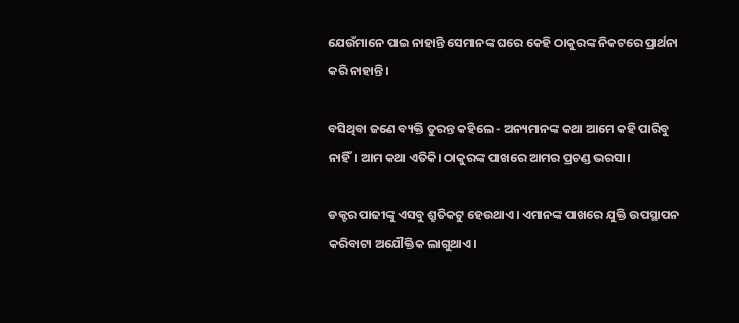ଯେଉଁମାନେ ପାଇ ନାହାନ୍ତି ସେମାନଙ୍କ ଘରେ କେହି ଠାକୁରଙ୍କ ନିକଟରେ ପ୍ରାର୍ଥନା କରି ନାହାନ୍ତି।

ବସିଥିବା ଜଣେ ବ୍ୟକ୍ତି ତୁରନ୍ତ କହିଲେ - ଅନ୍ୟମାନଙ୍କ କଥା ଆମେ କହି ପାରିବୁ ନାହିଁ। ଆମ କଥା ଏତିକି। ଠାକୁରଙ୍କ ପାଖରେ ଆମର ପ୍ରଚଣ୍ଡ ଭରସା।

ଡକ୍ଟର ପାଢୀଙ୍କୁ ଏସବୁ ଶ୍ରୁତିକଟୁ ହେଉଥାଏ। ଏମାନଙ୍କ ପାଖରେ ଯୁକ୍ତି ଉପସ୍ଥାପନ କରିବାଟା ଅଯୌକ୍ତିକ ଲାଗୁଥାଏ।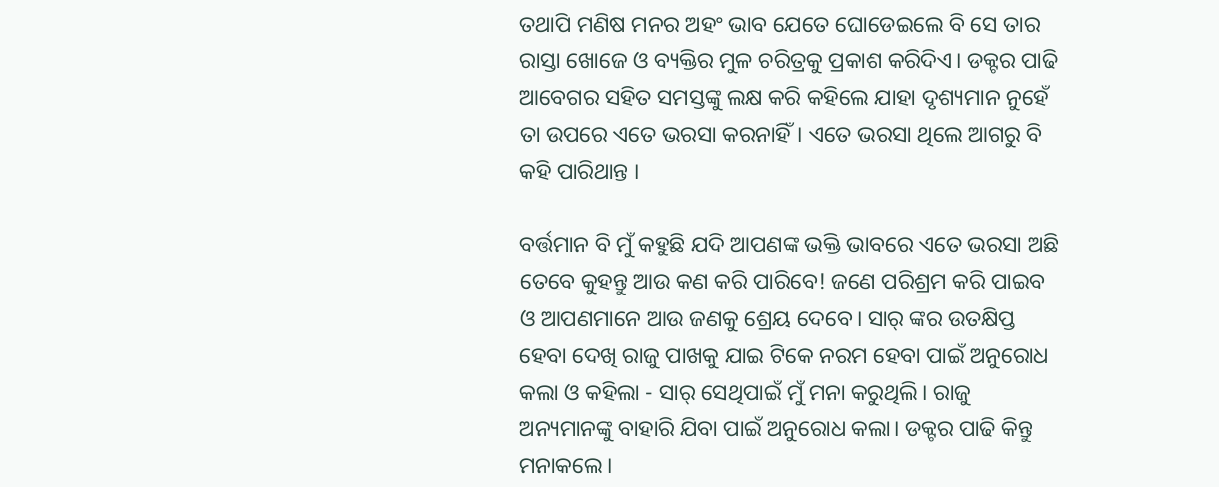ତଥାପି ମଣିଷ ମନର ଅହଂ ଭାବ ଯେତେ ଘୋଡେଇଲେ ବି ସେ ତାର ରାସ୍ତା ଖୋଜେ ଓ ବ୍ୟକ୍ତିର ମୁଳ ଚରିତ୍ରକୁ ପ୍ରକାଶ କରିଦିଏ। ଡକ୍ଟର ପାଢି ଆବେଗର ସହିତ ସମସ୍ତଙ୍କୁ ଲକ୍ଷ କରି କହିଲେ ଯାହା ଦୃଶ୍ୟମାନ ନୁହେଁ ତା ଉପରେ ଏତେ ଭରସା କରନାହିଁ। ଏତେ ଭରସା ଥିଲେ ଆଗରୁ ବି କହି ପାରିଥାନ୍ତ ।

ବର୍ତ୍ତମାନ ବି ମୁଁ କହୁଛି ଯଦି ଆପଣଙ୍କ ଭକ୍ତି ଭାବରେ ଏତେ ଭରସା ଅଛି ତେବେ କୁହନ୍ତୁ ଆଉ କଣ କରି ପାରିବେ! ଜଣେ ପରିଶ୍ରମ କରି ପାଇବ ଓ ଆପଣମାନେ ଆଉ ଜଣକୁ ଶ୍ରେୟ ଦେବେ। ସାର୍ ଙ୍କର ଉତକ୍ଷିପ୍ତ ହେବା ଦେଖି ରାଜୁ ପାଖକୁ ଯାଇ ଟିକେ ନରମ ହେବା ପାଇଁ ଅନୁରୋଧ କଲା ଓ କହିଲା - ସାର୍ ସେଥିପାଇଁ ମୁଁ ମନା କରୁଥିଲି। ରାଜୁ ଅନ୍ୟମାନଙ୍କୁ ବାହାରି ଯିବା ପାଇଁ ଅନୁରୋଧ କଲା। ଡକ୍ଟର ପାଢି କିନ୍ତୁ ମନାକଲେ।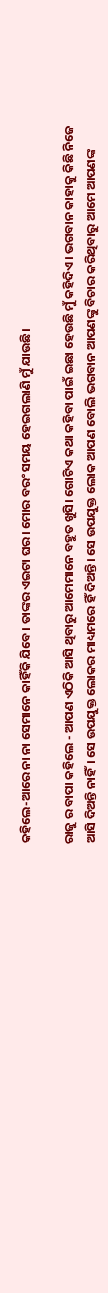କହିଲେ-ଆରେ ନା ନା ସେମାନେ କାହିଁକି ଯିବେ। ତାଙ୍କର ଏଇଟା ଘର। ମୋର ବରଂ ସମୟ ହେଇଗଲାଣି ମୁଁ ଯାଉଛି।

ରାଜୁ ର ବାପା କହିଲେ - ଆପଣ ଏଠିକି ଆସି ଥିବାରୁ ଆମେମାନେ ବହୁତ ଖୁସି। ଗୋଟିଏ କଥା କହିବା ପାଇଁ ଇଛା ହେଉଛି ମୁଁ କହିଦିଏ। ଭଗବାନ କାହାକୁ କିଛି ନିଜେ ଆସି ଦିଅନ୍ତି ନାହିଁ। ସେ ଉପଯୁକ୍ତ ଲୋକର ମାଧ୍ୟମରେ ହିଁ ଦିଅନ୍ତି। ସେ ଉପଯୁକ୍ତ ଲୋକ ଆପଣ ବୋଲି ଭଗବାନ ଆପଣଙ୍କୁ ବିଚାର କରିଥିବାରୁ ଆମେ ଆପଣଙ୍କ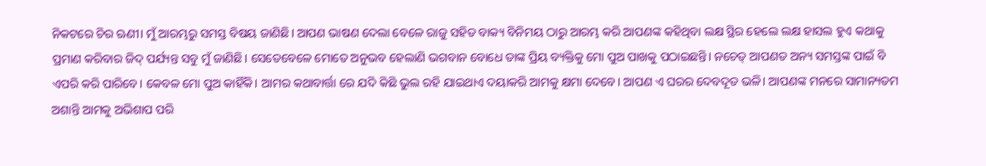ନିକଟରେ ଚିର ଋଣୀ। ମୁଁ ଆରମ୍ଭରୁ ସମସ୍ତ ବିଷୟ ଜାଣିଛି। ଆପଣ ଭାଷଣ ଦେଲା ବେଳେ ରାଜୁ ସହିତ ବାକ୍ୟ ବିନିମୟ ଠାରୁ ଆରମ୍ଭ କରି ଆପଣଙ୍କ କହିଥିବା ଲକ୍ଷ ସ୍ଥିର ହେଲେ ଲକ୍ଷ ହାସଲ ହୁଏ କଥାକୁ ପ୍ରମାଣ କରିବାର ଜିଦ୍ ପର୍ଯ୍ୟନ୍ତ ସବୁ ମୁଁ ଜାଣିଛି। ସେତେବେଳେ ମୋତେ ଅନୁଭବ ହେଲାଣି ଭଗବାନ ବୋଧେ ତାଙ୍କ ପ୍ରିୟ ବ୍ୟକ୍ତିକୁ ମୋ ପୁଅ ପାଖକୁ ପଠାଇଛନ୍ତି। ନଚେତ୍ ଆପଣତ ଅନ୍ୟ ସମସ୍ତଙ୍କ ପାଇଁ ବି ଏପରି କରି ପାରିବେ। କେବଳ ମୋ ପୁଅ କାହିଁକି। ଆମର କଥାବାର୍ତ୍ତା ରେ ଯଦି କିଛି ଭୁଲ ରହି ଯାଇଥାଏ ଦୟାକରି ଆମକୁ କ୍ଷମା ଦେବେ। ଆପଣ ଏ ଘରର ଦେବଦୂତ ଭଳି। ଆପଣଙ୍କ ମନରେ ସାମାନ୍ୟତମ ଅଶାନ୍ତି ଆମକୁ ଅଭିଶାପ ପରି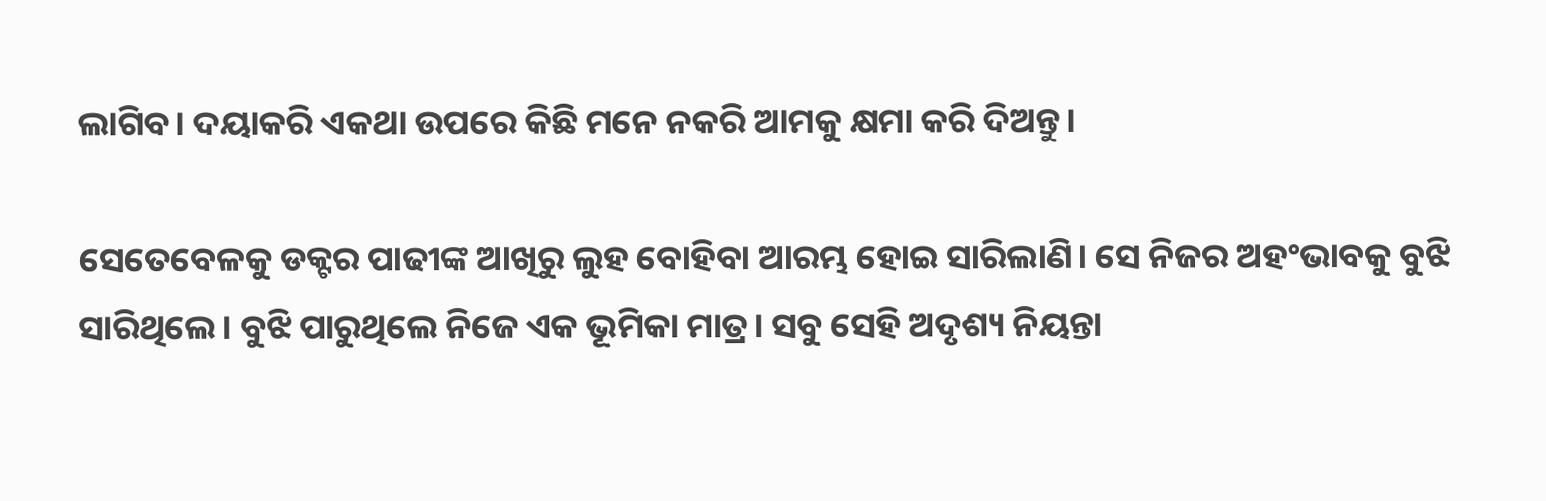ଲାଗିବ। ଦୟାକରି ଏକଥା ଉପରେ କିଛି ମନେ ନକରି ଆମକୁ କ୍ଷମା କରି ଦିଅନ୍ତୁ।

ସେତେବେଳକୁ ଡକ୍ଟର ପାଢୀଙ୍କ ଆଖିରୁ ଲୁହ ବୋହିବା ଆରମ୍ଭ ହୋଇ ସାରିଲାଣି। ସେ ନିଜର ଅହଂଭାବକୁ ବୁଝି ସାରିଥିଲେ। ବୁଝି ପାରୁଥିଲେ ନିଜେ ଏକ ଭୂମିକା ମାତ୍ର। ସବୁ ସେହି ଅଦୃଶ୍ୟ ନିୟନ୍ତା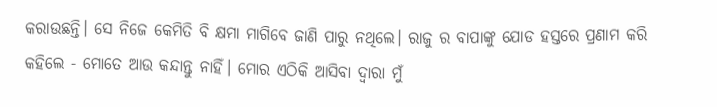କରାଉଛନ୍ତି। ସେ ନିଜେ କେମିତି ବି କ୍ଷମା ମାଗିବେ ଜାଣି ପାରୁ ନଥିଲେ। ରାଜୁ ର ବାପାଙ୍କୁ ଯୋଡ ହସ୍ତରେ ପ୍ରଣାମ କରି କହିଲେ - ମୋତେ ଆଉ କନ୍ଦାନ୍ତୁ ନାହିଁ। ମୋର ଏଠିକି ଆସିବା ଦ୍ଵାରା ମୁଁ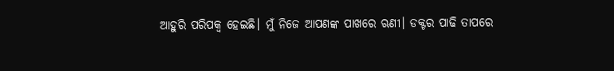ଆହୁରି ପରିପକ୍ଵ ହେଇଛି। ମୁଁ ନିଜେ ଆପଣଙ୍କ ପାଖରେ ଋଣୀ। ଡକ୍ଟର ପାଢି ତାପରେ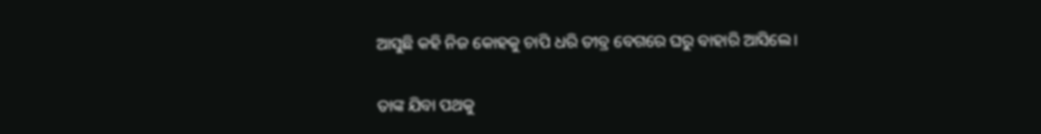ଆସୁଛି କହି ନିଜ କୋହକୁ ଚାପି ଧରି ତୀବ୍ର ବେଗରେ ଘରୁ ବାହାରି ଆସିଲେ।

ତାଙ୍କ ଯିବା ପଥକୁ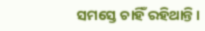ସମସ୍ତେ ଚାହିଁ ରହିଥାନ୍ତି।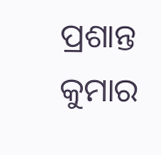ପ୍ରଶାନ୍ତ କୁମାର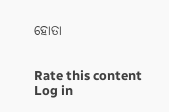ହୋତା


Rate this content
Log in